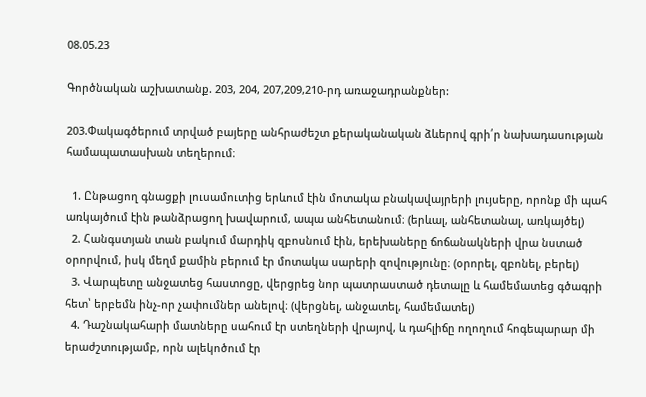08.05.23

Գործնական աշխատանք. 203, 204, 207,209,210-րդ առաջադրանքներ:

203.Փակագծերում տրված բայերը անհրաժեշտ քերականական ձևերով գրի՛ր նախադասության համապատասխան տեղերում։

  1. Ընթացող գնացքի լուսամուտից երևում էին մոտակա բնակավայրերի լույսերը, որոնք մի պահ առկայծում էին թանձրացող խավարում, ապա անհետանում։ (երևալ, անհետանալ, առկայծել)
  2. Հանգստյան տան բակում մարդիկ զբոսնում էին, երեխաները ճոճանակների վրա նստած օրորվում, իսկ մեղմ քամին բերում էր մոտակա սարերի զովությունը։ (օրորել, զբոնել, բերել)
  3. Վարպետը անջատեց հաստոցը, վերցրեց նոր պատրաստած դետալը և համեմատեց գծագրի հետ՝ երբեմն ինչ-որ չափումներ անելով։ (վերցնել, անջատել, համեմատել)
  4. Դաշնակահարի մատները սահում էր ստեղների վրայով, և դահլիճը ողողում հոգեպարար մի երաժշտությամբ, որն ալեկոծում էր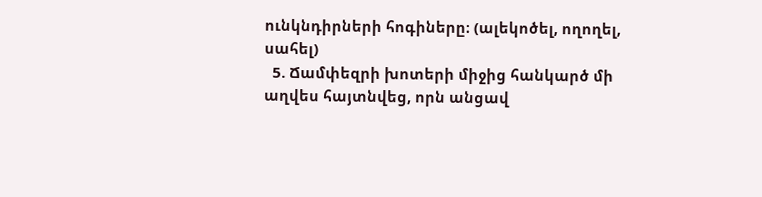ունկնդիրների հոգիները։ (ալեկոծել, ողողել, սահել)
  5. Ճամփեզրի խոտերի միջից հանկարծ մի աղվես հայտնվեց, որն անցավ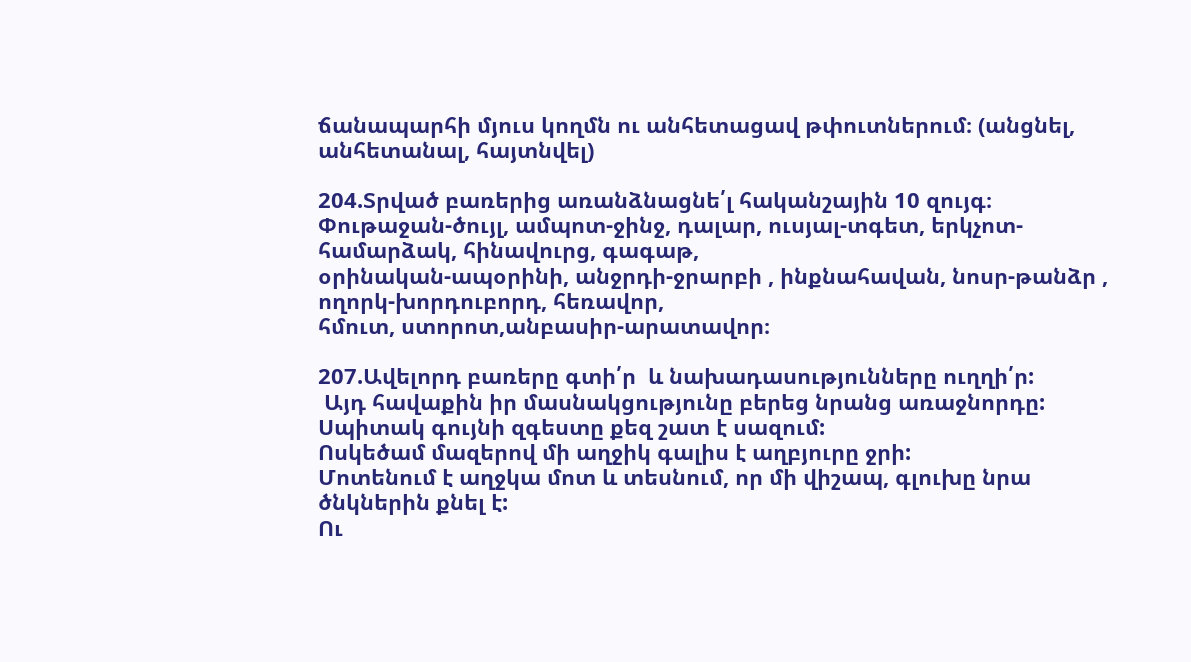ճանապարհի մյուս կողմն ու անհետացավ թփուտներում։ (անցնել, անհետանալ, հայտնվել)

204.Տրված բառերից առանձնացնե՛լ հականշային 10 զույգ։
Փութաջան-ծույլ, ամպոտ-ջինջ, դալար, ուսյալ-տգետ, երկչոտ-համարձակ, հինավուրց, գագաթ,
օրինական-ապօրինի, անջրդի-ջրարբի , ինքնահավան, նոսր-թանձր , ողորկ-խորդուբորդ, հեռավոր,
հմուտ, ստորոտ,անբասիր-արատավոր։

207.Ավելորդ բառերը գտի՛ր  և նախադասությունները ուղղի՛ր:
 Այդ հավաքին իր մասնակցությունը բերեց նրանց առաջնորդը:
Սպիտակ գույնի զգեստը քեզ շատ է սազում:
Ոսկեծամ մազերով մի աղջիկ գալիս է աղբյուրը ջրի:
Մոտենում է աղջկա մոտ և տեսնում, որ մի վիշապ, գլուխը նրա ծնկներին քնել է:
Ու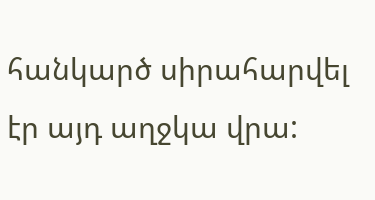հանկարծ սիրահարվել էր այդ աղջկա վրա: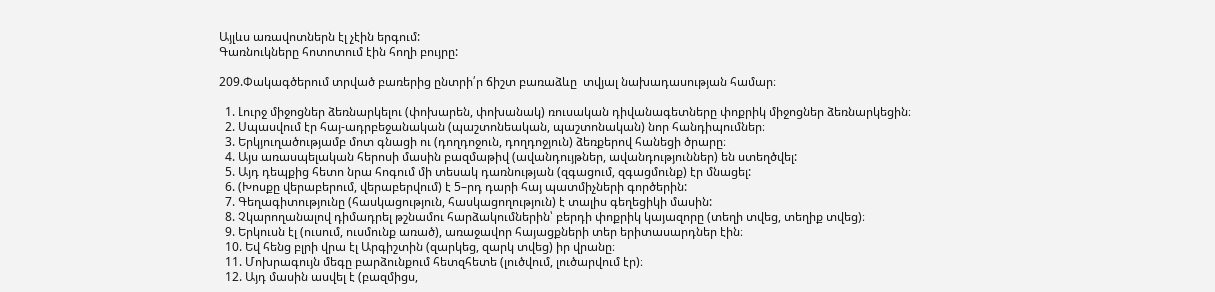Այլևս առավոտներն էլ չէին երգում:
Գառնուկները հոտոտում էին հողի բույրը:

209.Փակագծերում տրված բառերից ընտրի՛ր ճիշտ բառաձևը  տվյալ նախադասության համար։

  1. Լուրջ միջոցներ ձեռնարկելու (փոխարեն, փոխանակ) ռուսական դիվանագետները փոքրիկ միջոցներ ձեռնարկեցին։
  2. Սպասվում էր հայ-ադրբեջանական (պաշտոնեական, պաշտոնական) նոր հանդիպումներ։
  3. Երկյուղածությամբ մոտ գնացի ու (դողդոջուն, դողդոջյուն) ձեռքերով հանեցի ծրարը։
  4. Այս առասպելական հերոսի մասին բազմաթիվ (ավանդույթներ, ավանդություններ) են ստեղծվել:
  5. Այդ դեպքից հետո նրա հոգում մի տեսակ դառնության (զգացում, զգացմունք) էր մնացել:
  6. (Խոսքը վերաբերում, վերաբերվում) է 5–րդ դարի հայ պատմիչների գործերին:
  7. Գեղագիտությունը (հասկացություն, հասկացողություն) է տալիս գեղեցիկի մասին:
  8. Չկարողանալով դիմադրել թշնամու հարձակումներին՝ բերդի փոքրիկ կայազորը (տեղի տվեց, տեղիք տվեց)։
  9. Երկուսն էլ (ուսում, ուսմունք առած), առաջավոր հայացքների տեր երիտասարդներ էին։
  10. Եվ հենց բլրի վրա էլ Արգիշտին (զարկեց, զարկ տվեց) իր վրանը։
  11. Մոխրագույն մեգը բարձունքում հետզհետե (լուծվում, լուծարվում էր)։
  12. Այդ մասին ասվել է (բազմիցս,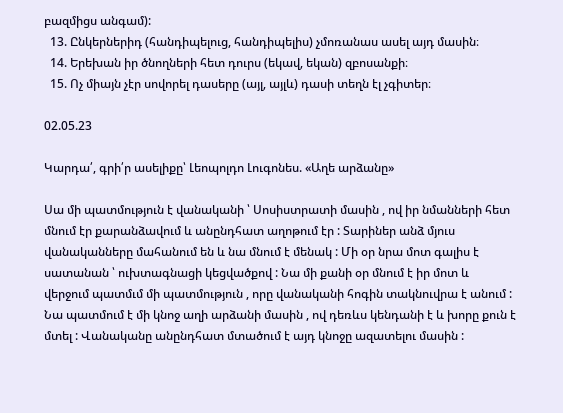բազմիցս անգամ):
  13. Ընկերներիդ (հանդիպելուց, հանդիպելիս) չմոռանաս ասել այդ մասին։
  14. Երեխան իր ծնողների հետ դուրս (եկավ, եկան) զբոսանքի։
  15. Ոչ միայն չէր սովորել դասերը (այլ, այլև) դասի տեղն էլ չգիտեր։

02.05.23

Կարդա՛, գրի՛ր ասելիքը՝ Լեոպոլդո Լուգոնես. «Աղե արձանը»

Սա մի պատմություն է վանականի ՝ Սոսիստրատի մասին , ով իր նմանների հետ մնում էր քարանձավում և անընդհատ աղոթում էր : Տարիներ անձ մյուս վանականները մահանում են և նա մնում է մենակ : Մի օր նրա մոտ գալիս է սատանան ՝ ուխտագնացի կեցվածքով : Նա մի քանի օր մնում է իր մոտ և վերջում պատմւմ մի պատմություն , որը վանականի հոգին տակնուվրա է անում : Նա պատմում է մի կնոջ աղի արձանի մասին , ով դեռևս կենդանի է և խորը քուն է մտել : Վանականը անընդհատ մտածում է այդ կնոջը ազատելու մասին :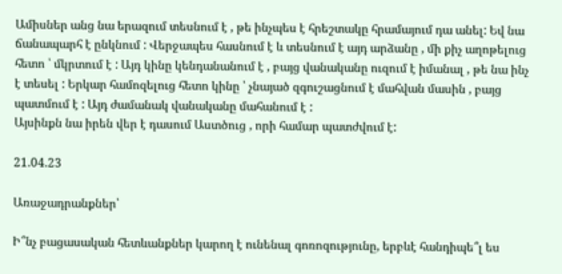Ամիսներ անց նա երազում տեսնում է , թե ինչպես է հրեշտակը հրամայում դա անել: Եվ նա ճանապարհ է ընկնում : Վերջապես հասնում է և տեսնում է այդ արձանը , մի քիչ աղոթելուց հետո ՝ մկրտում է : Այդ կինը կենդանանում է , բայց վանականը ուզում է իմանալ , թե նա ինչ է տեսել : Երկար համոզելուց հետո կինը ՝ չնայած զգուշացնում է մահվան մասին , բայց պատմում է : Այդ ժամանակ վանականը մահանում է :
Այսինքն նա իրեն վեր է դասում Աստծուց , որի համար պատժվում է:

21.04.23

Առաջադրանքներ՝

Ի՞նչ բացասական հետևանքներ կարող է ունենալ գոռոզությունը, երբևէ հանդիպե՞լ ես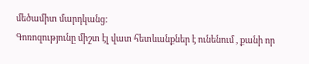մեծամիտ մարդկանց:
Գոռոզությունը միշտ էլ վատ հետևանքներ է ունենում , քանի որ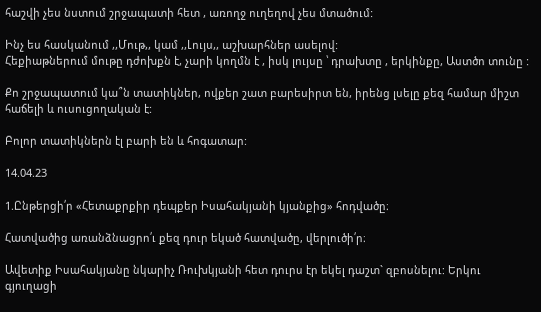հաշվի չես նստում շրջապատի հետ , առողջ ուղեղով չես մտածում:

Ինչ ես հասկանում ,,Մութ,, կամ ,,Լույս,, աշխարհներ ասելով:
Հեքիաթներում մութը դժոխքն է, չարի կողմն է , իսկ լույսը ՝ դրախտը , երկինքը, Աստծո տունը :

Քո շրջապատում կա՞ն տատիկներ, ովքեր շատ բարեսիրտ են, իրենց լսելը քեզ համար միշտ հաճելի և ուսուցողական է:

Բոլոր տատիկներն էլ բարի են և հոգատար:

14.04.23

1.Ընթերցի՛ր «Հետաքրքիր դեպքեր Իսահակյանի կյանքից» հոդվածը։

Հատվածից առանձնացրո՛ւ քեզ դուր եկած հատվածը, վերլուծի՛ր։

Ավետիք Իսահակյանը նկարիչ Ռուխկյանի հետ դուրս էր եկել դաշտ` զբոսնելու: Երկու գյուղացի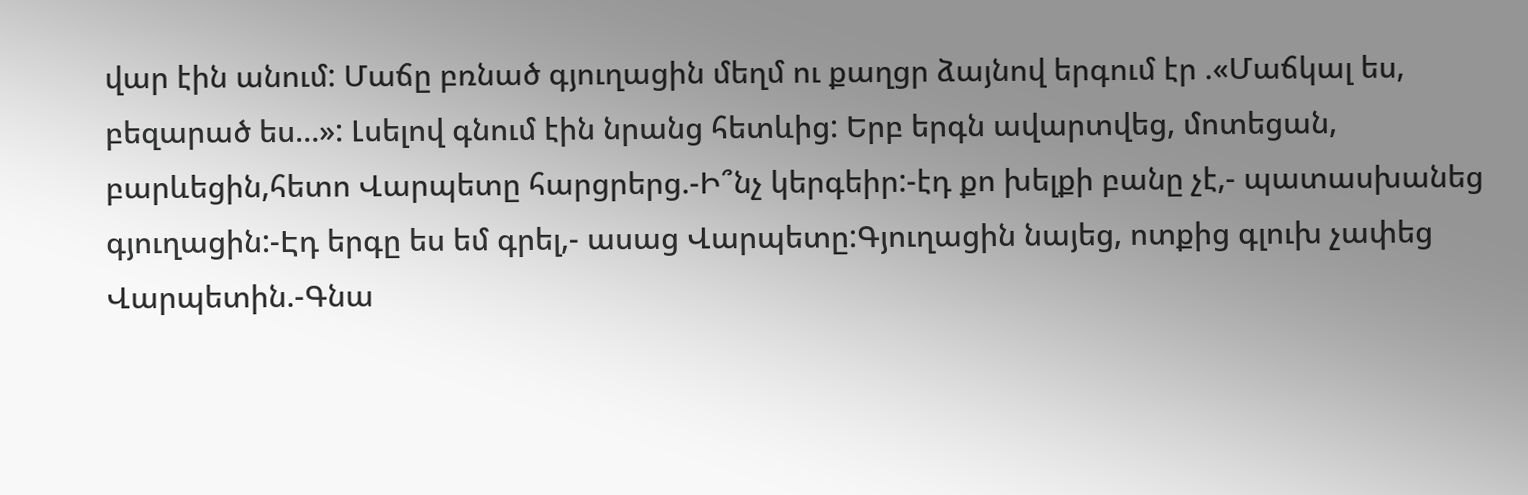վար էին անում: Մաճը բռնած գյուղացին մեղմ ու քաղցր ձայնով երգում էր .«Մաճկալ ես, բեզարած ես…»: Լսելով գնում էին նրանց հետևից: Երբ երգն ավարտվեց, մոտեցան, բարևեցին,հետո Վարպետը հարցրերց.-Ի՞նչ կերգեիր:-էդ քո խելքի բանը չէ,- պատասխանեց գյուղացին:-Էդ երգը ես եմ գրել,- ասաց Վարպետը:Գյուղացին նայեց, ոտքից գլուխ չափեց Վարպետին.-Գնա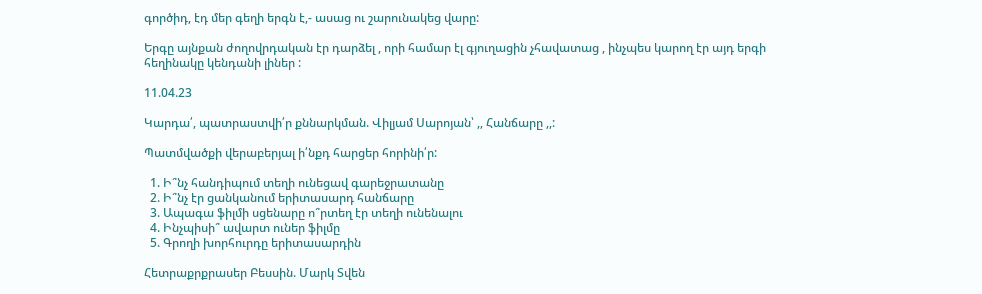գործիդ, էդ մեր գեղի երգն է,- ասաց ու շարունակեց վարը:

Երգը այնքան ժողովրդական էր դարձել , որի համար էլ գյուղացին չհավատաց , ինչպես կարող էր այդ երգի հեղինակը կենդանի լիներ :

11.04.23

Կարդա՛, պատրաստվի՛ր քննարկման. Վիլյամ Սարոյան՝ ,, Հանճարը ,,:

Պատմվածքի վերաբերյալ ի՛նքդ հարցեր հորինի՛ր:

  1. Ի՞նչ հանդիպում տեղի ունեցավ գարեջրատանը
  2. Ի՞նչ էր ցանկանում երիտասարդ հանճարը
  3. Ապագա ֆիլմի սցենարը ո՞րտեղ էր տեղի ունենալու
  4. Ինչպիսի՞ ավարտ ուներ ֆիլմը
  5. Գրողի խորհուրդը երիտասարդին

Հետրաքրքրասեր Բեսսին. Մարկ Տվեն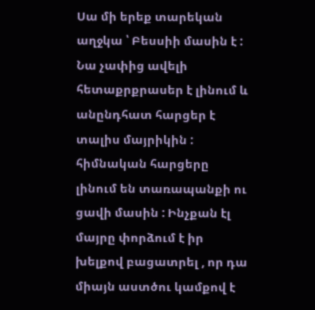Սա մի երեք տարեկան աղջկա ՝ Բեսսիի մասին է : Նա չափից ավելի հետաքրքրասեր է լինում և անընդհատ հարցեր է տալիս մայրիկին : հիմնական հարցերը լինում են տառապանքի ու ցավի մասին : Ինչքան էլ մայրը փորձում է իր խելքով բացատրել , որ դա միայն աստծու կամքով է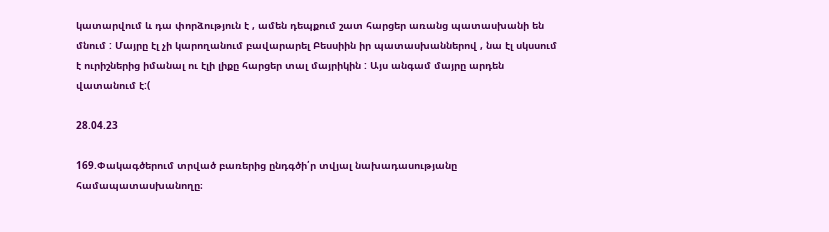կատարվում և դա փորձություն է , ամեն դեպքում շատ հարցեր առանց պատասխանի են մնում : Մայրը էլ չի կարողանում բավարարել Բեսսիին իր պատասխաններով , նա էլ սկսսում է ուրիշներից իմանալ ու էլի լիքը հարցեր տալ մայրիկին : Այս անգամ մայրը արդեն վատանում է:(

28.04.23

169.Փակագծերում տրված բառերից ընդգծի՛ր տվյալ նախադասությանը համապատասխանողը։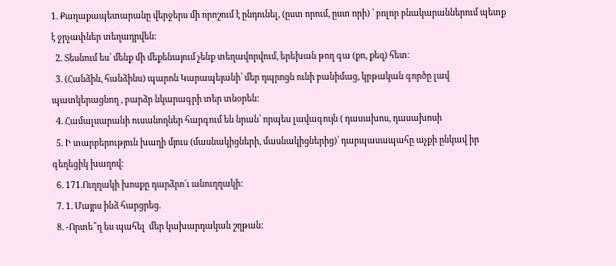1. Քաղաքապետարանը վերջերս մի որոշում է ընդունել, (ըստ որում, ըստ որի) ՝ բոլոր բնակարաններում պետք է ջրչափներ տեղադրվեն։
  2. Տեսնում ես՝ մենք մի մեքենայում չենք տեղավորվում, երեխան թող գա (քո, քեզ) հետ։
  3. (Հանձին, հանձինս) պարոն Կարապեյանի՝ մեր դպրոցն ունի բանիմաց, կրթական գործը լավ պատկերացնող , բարձր նկարագրի տեր տնօրեն։
  4. Համալսարանի ուսանողներ հարգում են նրան՝ որպես լավագույն ( դասախոս, դասախոսի
  5. Ի տարբերություն խաղի մյուս (մասնակիցների, մասնակիցներից)՝ դարպասապահը աչքի ընկավ իր գեղեցիկ խաղով։
  6. 171.Ուղղակի խոսքը դարձրո´ւ անուղղակի:
  7. 1. Մայրս ինձ հարցրեց.
  8. -Որտե՞ղ ես պահել  մեր կախարդական շղթան: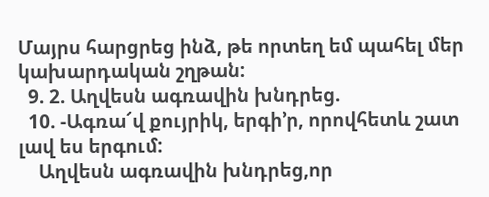Մայրս հարցրեց ինձ, թե որտեղ եմ պահել մեր կախարդական շղթան:
  9. 2. Աղվեսն ագռավին խնդրեց.
  10. -Ագռա՜վ քույրիկ, երգի’ր, որովհետև շատ լավ ես երգում:
    Աղվեսն ագռավին խնդրեց,որ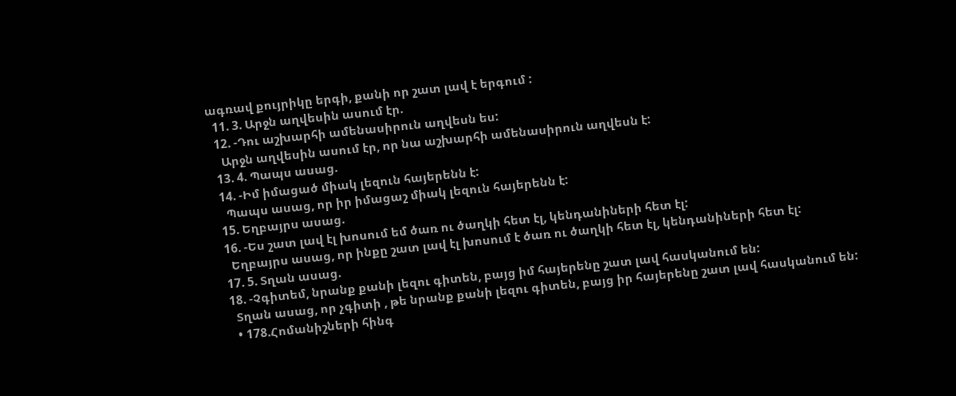ագռավ քույրիկը երգի, քանի որ շատ լավ է երգում :
  11. 3. Արջն աղվեսին ասում էր.
  12. -Դու աշխարհի ամենասիրուն աղվեսն ես:
    Արջն աղվեսին ասում էր, որ նա աշխարհի ամենասիրուն աղվեսն է:
  13. 4. Պապս ասաց.
  14. -Իմ իմացած միակ լեզուն հայերենն է:
    Պապս ասաց, որ իր իմացաշ միակ լեզուն հայերենն է:
  15. Եղբայրս ասաց.
  16. -Ես շատ լավ էլ խոսում եմ ծառ ու ծաղկի հետ էլ, կենդանիների հետ էլ:
    Եղբայրս ասաց, որ ինքը շատ լավ էլ խոսում է ծառ ու ծաղկի հետ էլ, կենդանիների հետ էլ:
  17. 5. Տղան ասաց.
  18. -Չգիտեմ, նրանք քանի լեզու գիտեն, բայց իմ հայերենը շատ լավ հասկանում են:
    Տղան ասաց, որ չգիտի , թե նրանք քանի լեզու գիտեն, բայց իր հայերենը շատ լավ հասկանում են:
    • 178.Հոմանիշների հինգ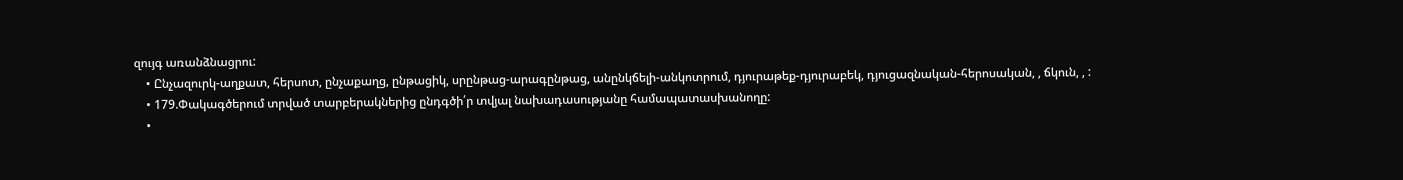զույգ առանձնացրու:
    • Ընչազուրկ-աղքատ, հերսոտ, ընչաքաղց, ընթացիկ, սրընթաց-արագընթաց, անընկճելի-անկոտրում, դյուրաթեք-դյուրաբեկ, դյուցազնական-հերոսական, , ճկուն, , :
    • 179.Փակագծերում տրված տարբերակներից ընդգծի՛ր տվյալ նախադասությանը համապատասխանողը:
    •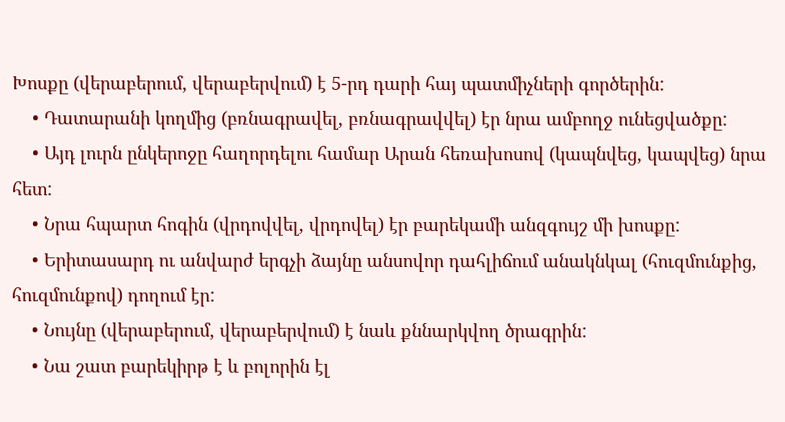Խոսքը (վերաբերում, վերաբերվում) է 5-րդ դարի հայ պատմիչների գործերին:
    • Դատարանի կողմից (բռնագրավել, բռնագրավվել) էր նրա ամբողջ ունեցվածքը:
    • Այդ լուրն ընկերոջը հաղորդելու համար Արան հեռախոսով (կապնվեց, կապվեց) նրա հետ:
    • Նրա հպարտ հոգին (վրդովվել, վրդովել) էր բարեկամի անզգույշ մի խոսքը:
    • Երիտասարդ ու անվարժ երգչի ձայնը անսովոր դահլիճում անակնկալ (հուզմունքից, հուզմունքով) դողում էր:
    • Նույնը (վերաբերում, վերաբերվում) է նաև քննարկվող ծրագրին:
    • Նա շատ բարեկիրթ է և բոլորին էլ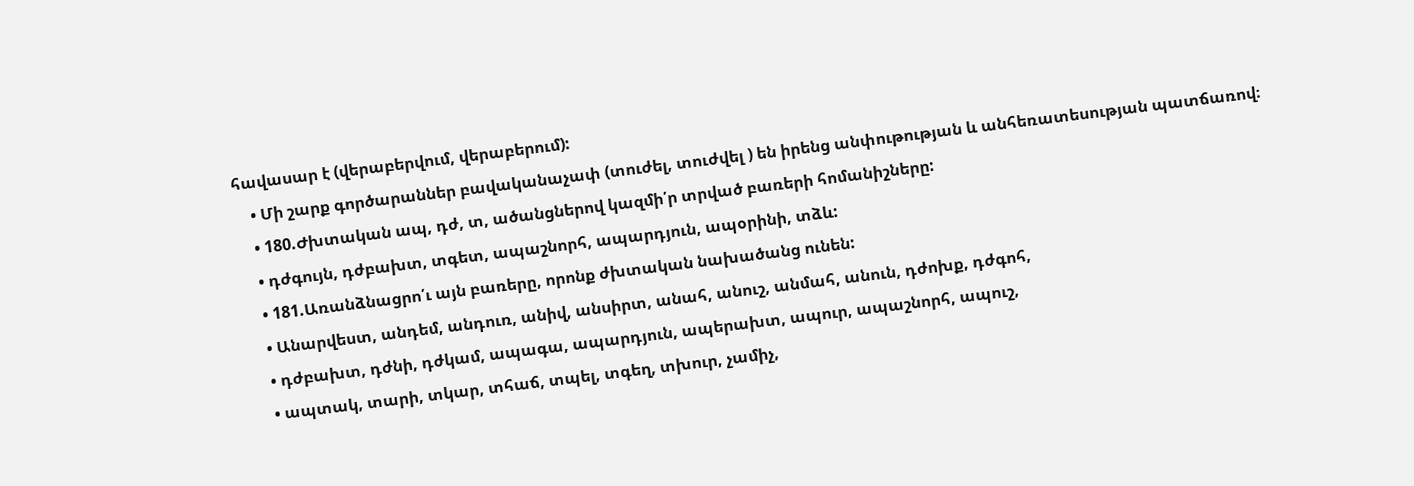հավասար է (վերաբերվում, վերաբերում):
    • Մի շարք գործարաններ բավականաչափ (տուժել, տուժվել ) են իրենց անփութության և անհեռատեսության պատճառով։
    • 180.Ժխտական ապ, դժ, տ, ածանցներով կազմի՛ր տրված բառերի հոմանիշները:
    • դժգույն, դժբախտ, տգետ, ապաշնորհ, ապարդյուն, ապօրինի, տձև:
    • 181.Առանձնացրո՛ւ այն բառերը, որոնք ժխտական նախածանց ունեն:
    • Անարվեստ, անդեմ, անդուռ, անիվ, անսիրտ, անահ, անուշ, անմահ, անուն, դժոխք, դժգոհ,
    • դժբախտ, դժնի, դժկամ, ապագա, ապարդյուն, ապերախտ, ապուր, ապաշնորհ, ապուշ,
    • ապտակ, տարի, տկար, տհաճ, տպել, տգեղ, տխուր, չամիչ,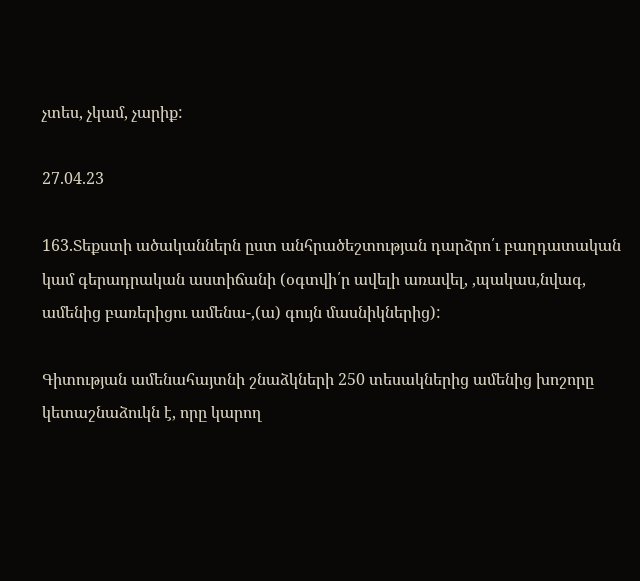չտես, չկամ, չարիք:

27.04.23

163.Տեքստի ածականներն ըստ անհրածեշտության դարձրո՛ւ բաղդատական կամ գերադրական աստիճանի (օգտվի՛ր ավելի առավել, ,պակաս,նվագ, ամենից բառերիցու ամենա-,(ա) գույն մասնիկներից):

Գիտության ամենահայտնի շնաձկների 250 տեսակներից ամենից խոշորը կետաշնաձուկն է, որը կարող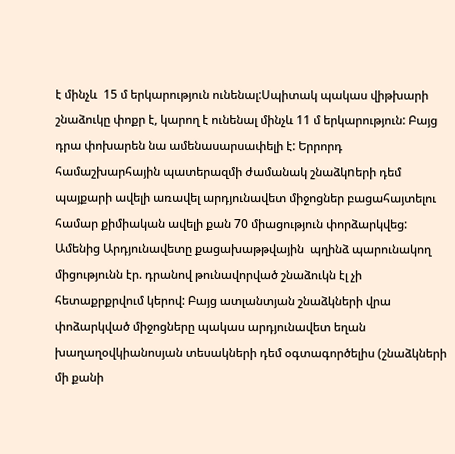է մինչև  15 մ երկարություն ունենալ:Սպիտակ պակաս վիթխարի շնաձուկը փոքր է, կարող է ունենալ մինչև 11 մ երկարություն: Բայց դրա փոխարեն նա ամենասարսափելի է: Երրորդ համաշխարհային պատերազմի ժամանակ շնաձկnերի դեմ պայքարի ավելի առավել արդյունավետ միջոցներ բացահայտելու համար քիմիական ավելի քան 70 միացություն փորձարկվեց: Ամենից Արդյունավետը քացախաթթվային  պղինձ պարունակող միցությունն էր. դրանով թունավորված շնաձուկն էլ չի հետաքրքրվում կերով: Բայց ատլանտյան շնաձկների վրա փոձարկված միջոցները պակաս արդյունավետ եղան խաղաղօվկիանոսյան տեսակների դեմ օգտագործելիս (շնաձկների մի քանի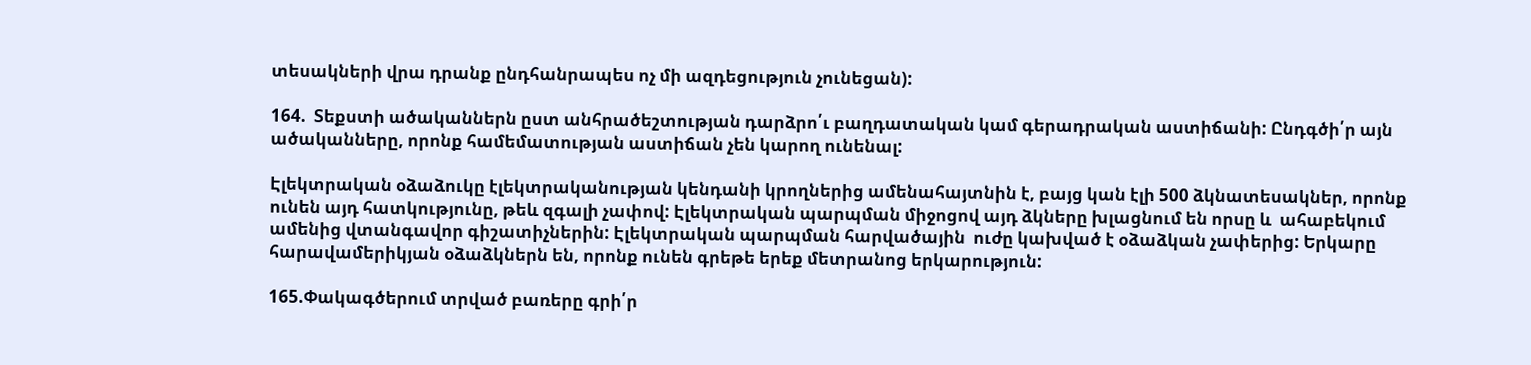տեսակների վրա դրանք ընդհանրապես ոչ մի ազդեցություն չունեցան):

164.  Տեքստի ածականներն ըստ անհրածեշտության դարձրո՛ւ բաղդատական կամ գերադրական աստիճանի: Ընդգծի՛ր այն ածականները, որոնք համեմատության աստիճան չեն կարող ունենալ:

Էլեկտրական օձաձուկը էլեկտրականության կենդանի կրողներից ամենահայտնին է, բայց կան էլի 500 ձկնատեսակներ, որոնք ունեն այդ հատկությունը, թեև զգալի չափով: Էլեկտրական պարպման միջոցով այդ ձկները խլացնում են որսը և  ահաբեկում ամենից վտանգավոր գիշատիչներին: Էլեկտրական պարպման հարվածային  ուժը կախված է օձաձկան չափերից: Երկարը հարավամերիկյան օձաձկներն են, որոնք ունեն գրեթե երեք մետրանոց երկարություն:

165.Փակագծերում տրված բառերը գրի՛ր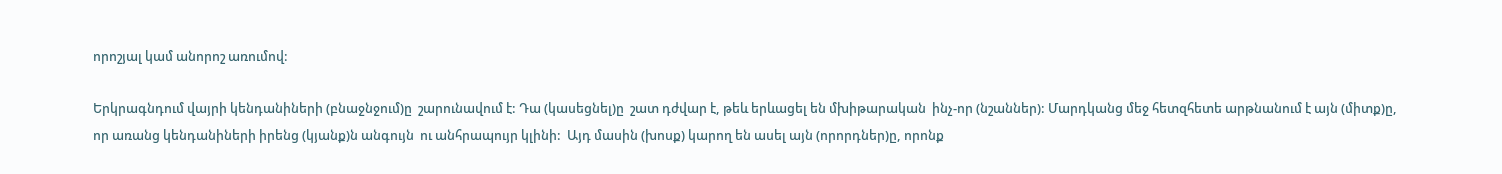որոշյալ կամ անորոշ առումով:

Երկրագնդում վայրի կենդանիների (բնաջնջում)ը  շարունավում է: Դա (կասեցնել)ը  շատ դժվար է, թեև երևացել են մխիթարական  ինչ-որ (նշաններ): Մարդկանց մեջ հետզհետե արթնանում է այն (միտք)ը, որ առանց կենդանիների իրենց (կյանք)ն անգույն  ու անհրապույր կլինի:  Այդ մասին (խոսք) կարող են ասել այն (որորդներ)ը, որոնք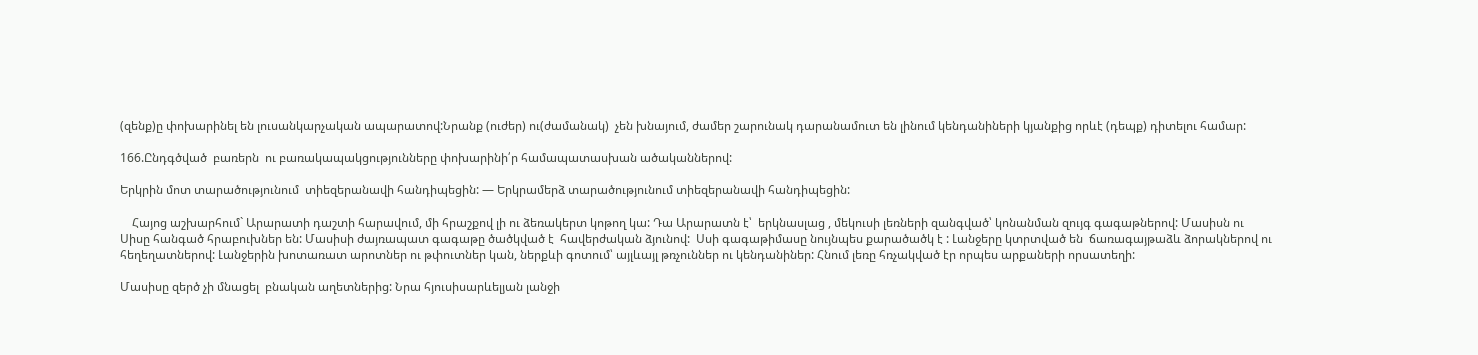(զենք)ը փոխարինել են լուսանկարչական ապարատով:Նրանք (ուժեր) ու(ժամանակ)  չեն խնայում, ժամեր շարունակ դարանամուտ են լինում կենդանիների կյանքից որևէ (դեպք) դիտելու համար:

166.Ընդգծված  բառերն  ու բառակապակցությունները փոխարինի՛ր համապատասխան ածականներով:

Երկրին մոտ տարածությունում  տիեզերանավի հանդիպեցին: — Երկրամերձ տարածությունում տիեզերանավի հանդիպեցին:

    Հայոց աշխարհում` Արարատի դաշտի հարավում, մի հրաշքով լի ու ձեռակերտ կոթող կա: Դա Արարատն է՝  երկնասլաց , մեկուսի լեռների զանգված՝ կոնանման զույգ գագաթներով: Մասիսն ու Սիսը հանգած հրաբուխներ են: Մասիսի ժայռապատ գագաթը ծածկված է  հավերժական ձյունով:  Սսի գագաթիմասը նույնպես քարածածկ է : Լանջերը կտրտված են  ճառագայթաձև ձորակներով ու հեղեղատներով: Լանջերին խոտառատ արոտներ ու թփուտներ կան, ներքևի գոտում՝ այլևայլ թռչուններ ու կենդանիներ: Հնում լեռը հռչակված էր որպես արքաների որսատեղի:

Մասիսը զերծ չի մնացել  բնական աղետներից: Նրա հյուսիսարևելյան լանջի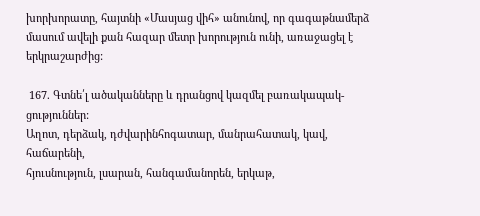խորխորատը, հայտնի «Մասյաց վիհ» անունով, որ գագաթնամերձ մասում ավելի քան հազար մետր խորություն ունի, առաջացել է երկրաշարժից:

 167. Գտնե՛լ ածականները և դրանցով կազմել բառակապակ-
ցություններ:
Աղոտ, դերձակ, դժվարինհոգատար, մանրահատակ, կավ, հաճարենի,
հյուսնություն, լսարան, հանգամանորեն, երկաթ,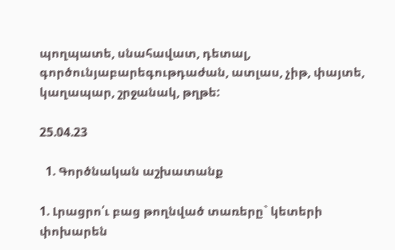պողպատե, սնահավատ, դետալ,
գործունյաբարեգութդաժան, ատլաս, չիթ, փայտե, կաղապար, շրջանակ, թղթե:

25.04.23

  1. Գործնական աշխատանք

1. Լրացրո՛ւ բաց թողնված տառերը` կետերի փոխարեն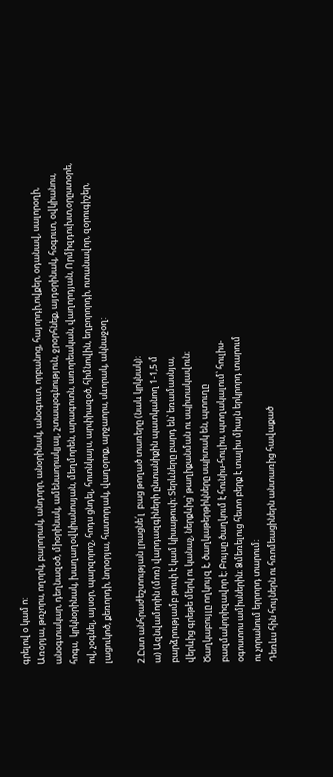գրելով օ կամ ո:
Առօրյա, թռչորս, ողորկ, բարորակ, անդորր, անօրինակ, անօգուտ, որբանոց, հայորդի,ովքեր, օդանավ, սալորօղի, անօգտակար, դեղնազօծ, միօրինակ, ամենաորակյալ, շտապօգնություն, ջրօրհնեք, այդօրինակ, հօգուտ, օվկիանոս,  հոգս,  կրկնօրինակ, խաղաղօվկիանոսյան, մեղմորեն, արագոտն, առորեական, վաղորդյան, Որմիզդուխտ,օրըստօրե, ով, չօգնել, այսօր, պարզորոշ, հոդս ցնդել, հոտնկայս, արփիազօծ, հիմնովին, եղբորորդի, ոտանավոր, զօրուգիշեր, լացուկոծ, քեռորդի, նորօրյա, հատորյակ, վաղօրոք, արջաորս, սևորակ, ակնաջօղ:

2.Ըստ անհրաժեշտության լրացնե՛լ  բաց թողած տառերը (նաև կրկնակ)։
ա) Ազնվամորին (մոռ) վարդազգիների ընտանիքին պատկանող 1-1,5 մ
բարձրությամբ թուփ է կամ կիսաթուփ։ Տերևները բարդ են՝ եռամասնյա,
վերևից գրեթե մերկ ու կանաչ, ներքևից՝ թաղիքանման ու սպիտակավուն։
Ծաղկաբույլը ողկույզ է, ծաղկաթերթիկները սպիտակ են, պտուղը
բազմակորիզավոր է։ Բույսը ծաղկում է հունիս-հուլիս, պտղակալում՝ հուլիս-
օգոստոս ամիսներին։ Ձմեռելուց հետո բերք է տալիս միայն երկրորդ տարում
ու չորանում երրորդ տարում։
Դեռևս հին հույներն ու հռոմեացիներն անտառից հավաքած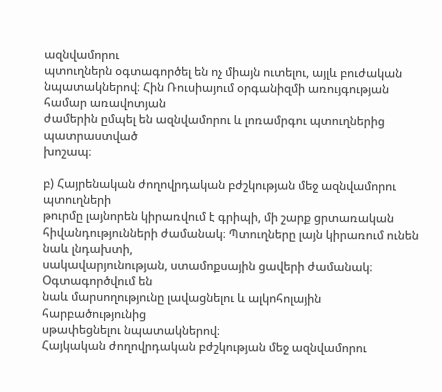ազնվամորու
պտուղներն օգտագործել են ոչ միայն ուտելու, այլև բուժական
նպատակներով։ Հին Ռուսիայում օրգանիզմի առույգության համար առավոտյան
ժամերին ըմպել են ազնվամորու և լոռամրգու պտուղներից պատրաստված
խոշապ։

բ) Հայրենական ժողովրդական բժշկության մեջ ազնվամորու պտուղների
թուրմը լայնորեն կիրառվում է գրիպի, մի շարք ցրտառական
հիվանդությունների ժամանակ։ Պտուղները լայն կիրառում ունեն նաև լնդախտի,
սակավարյունության, ստամոքսային ցավերի ժամանակ։ Օգտագործվում են
նաև մարսողությունը լավացնելու և ալկոհոլային հարբածությունից
սթափեցնելու նպատակներով։
Հայկական ժողովրդական բժշկության մեջ ազնվամորու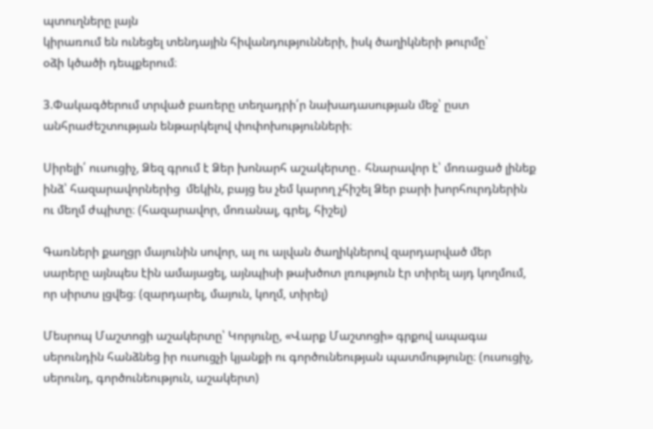պտուղները լայն
կիրառում են ունեցել տենդային հիվանդությունների, իսկ ծաղիկների թուրմը՝
օձի կծածի դեպքերում։

3.Փակագծերում տրված բառերը տեղադրի՛ր նախադասության մեջ՝ ըստ անհրաժեշտության ենթարկելով փոփոխությունների։

Սիրելի՛ ուսուցիչ, Ձեզ գրում է Ձեր խոնարհ աշակերտը․ հնարավոր է՝ մոռացած լինեք ինձ՝ հազարավորներից  մեկին, բայց ես չեմ կարող չհիշել Ձեր բարի խորհուրդներին ու մեղմ ժպիտը։ (հազարավոր, մոռանալ, գրել, հիշել)

Գառների քաղցր մայունին սովոր, ալ ու ալվան ծաղիկներով զարդարված մեր սարերը այնպես էին ամայացել, այնպիսի թախծոտ լռություն էր տիրել այդ կողմում, որ սիրտս լցվեց։ (զարդարել, մայուն, կողմ, տիրել)

Մեսրոպ Մաշտոցի աշակերտը՝ Կորյունը, «Վարք Մաշտոցի» գրքով ապագա սերունդին հանձնեց իր ուսուցչի կյանքի ու գործունեության պատմությունը։ (ուսուցիչ, սերունդ, գործունեություն, աշակերտ)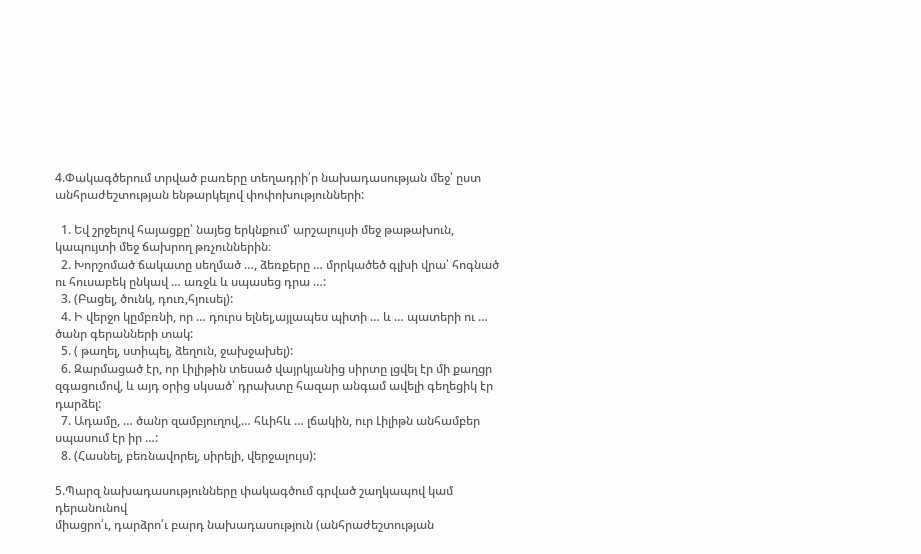4.Փակագծերում տրված բառերը տեղադրի՛ր նախադասության մեջ՝ ըստ անհրաժեշտության ենթարկելով փոփոխությունների:

  1. Եվ շրջելով հայացքը՝ նայեց երկնքում՝ արշալույսի մեջ թաթախուն, կապույտի մեջ ճախրող թռչուններին։
  2. Խորշոմած ճակատը սեղմած …, ձեռքերը … մրրկածեծ գլխի վրա՝ հոգնած ու հուսաբեկ ընկավ … առջև և սպասեց դրա …:
  3. (Բացել, ծունկ, դուռ,հյուսել):
  4. Ի վերջո կըմբռնի, որ … դուրս ելնել,այլապես պիտի … և … պատերի ու … ծանր գերանների տակ:
  5. ( թաղել, ստիպել, ձեղուն, ջախջախել):
  6. Զարմացած էր, որ Լիլիթին տեսած վայրկյանից սիրտը լցվել էր մի քաղցր զգացումով, և այդ օրից սկսած՝ դրախտը հազար անգամ ավելի գեղեցիկ էր դարձել:
  7. Ադամը, … ծանր զամբյուղով,… հևիհև … լճակին, ուր Լիլիթն անհամբեր սպասում էր իր …:
  8. (Հասնել, բեռնավորել, սիրելի, վերջալույս):

5.Պարզ նախադասությունները փակագծում գրված շաղկապով կամ դերանունով
միացրո՛ւ, դարձրո՛ւ բարդ նախադասություն (անհրաժեշտության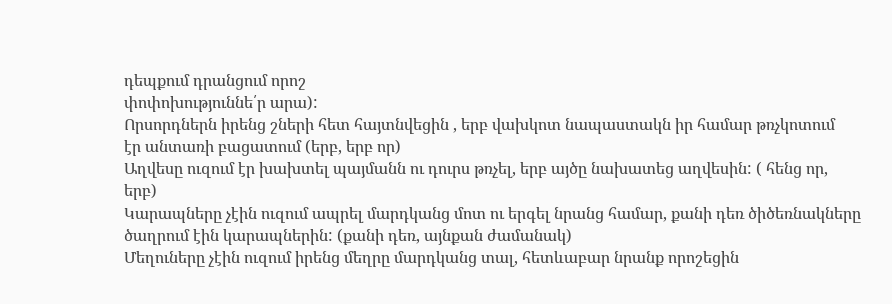դեպքում դրանցում որոշ
փոփոխություննե՛ր արա):
Որսորդներն իրենց շների հետ հայտնվեցին , երբ վախկոտ նապաստակն իր համար թռչկոտում
էր անտառի բացատում (երբ, երբ որ)
Աղվեսը ուզում էր խախտել պայմանն ու դուրս թռչել, երբ այծը նախատեց աղվեսին: ( հենց որ,
երբ)
Կարապները չէին ուզում ապրել մարդկանց մոտ ու երգել նրանց համար, քանի դեռ ծիծեռնակները
ծաղրում էին կարապներին: (քանի դեռ, այնքան ժամանակ)
Մեղուները չէին ուզում իրենց մեղրը մարդկանց տալ, հետևաբար նրանք որոշեցին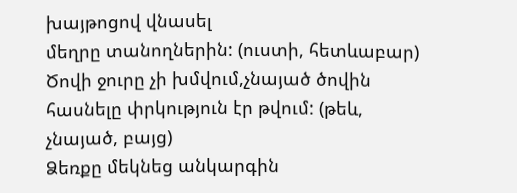խայթոցով վնասել
մեղրը տանողներին: (ուստի, հետևաբար)
Ծովի ջուրը չի խմվում,չնայած ծովին հասնելը փրկություն էր թվում: (թեև, չնայած, բայց)
Ձեռքը մեկնեց անկարգին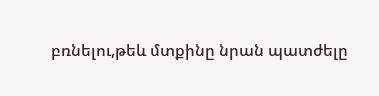բռնելու,թեև մտքինը նրան պատժելը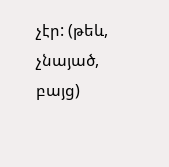չէր: (թեև, չնայած, բայց)